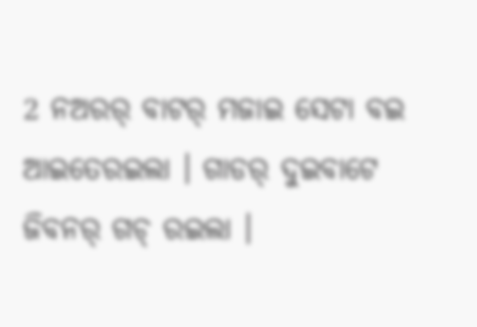2 ନଅରର୍ ବାଟର୍ ମଜାଇ ସେଟା ବଇ ଆଇତେରଇଲା । ଗାଡର୍ ଦୁଇବାଟେ ଜିବନର୍ ଗଚ୍ ରଇଲା ।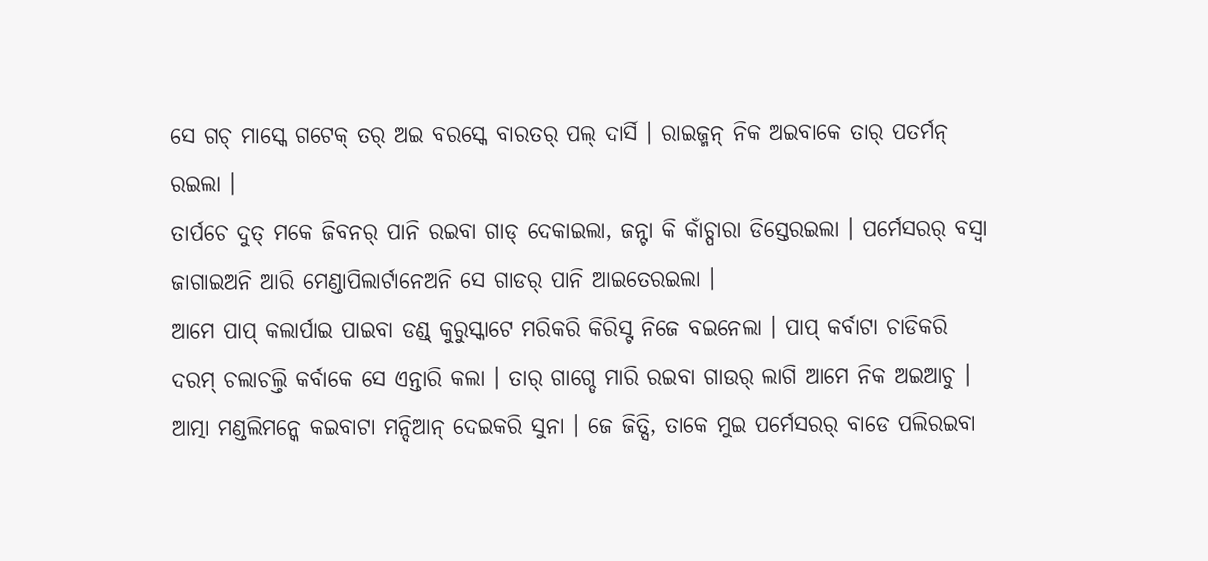ସେ ଗଚ୍ ମାସ୍କେ ଗଟେକ୍ ତର୍ ଅଇ ବରସ୍କେ ବାରତର୍ ପଲ୍ ଦାର୍ସି । ରାଇଜ୍ମନ୍ ନିକ ଅଇବାକେ ତାର୍ ପତର୍ମନ୍ ରଇଲା ।
ତାର୍ପଚେ ଦୁତ୍ ମକେ ଜିବନର୍ ପାନି ରଇବା ଗାଡ୍ ଦେକାଇଲା, ଜନ୍ଟା କି କାଁଚ୍ପାରା ଡିସ୍ତେରଇଲା । ପର୍ମେସରର୍ ବସ୍ବା ଜାଗାଇଅନି ଆରି ମେଣ୍ଡାପିଲାର୍ଟାନେଅନି ସେ ଗାଡର୍ ପାନି ଆଇତେରଇଲା ।
ଆମେ ପାପ୍ କଲାର୍ପାଇ ପାଇବା ଡଣ୍ଡ୍ କୁରୁସ୍କାଟେ ମରିକରି କିରିସ୍ଟ ନିଜେ ବଇନେଲା । ପାପ୍ କର୍ବାଟା ଚାଡିକରି ଦରମ୍ ଚଲାଚଲ୍ତି କର୍ବାକେ ସେ ଏନ୍ତାରି କଲା । ତାର୍ ଗାଗ୍ଡେ ମାରି ରଇବା ଗାଉର୍ ଲାଗି ଆମେ ନିକ ଅଇଆଚୁ ।
ଆତ୍ମା ମଣ୍ଡଲିମନ୍କେ କଇବାଟା ମନ୍ଦିଆନ୍ ଦେଇକରି ସୁନା । ଜେ ଜିତ୍ସି, ତାକେ ମୁଇ ପର୍ମେସରର୍ ବାଡେ ପଲିରଇବା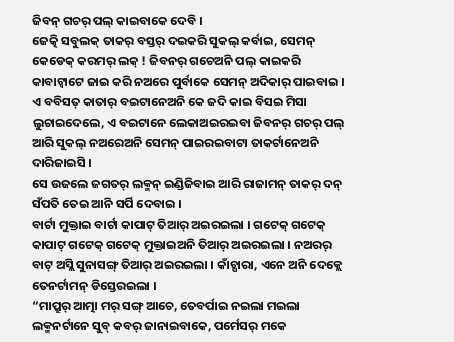ଜିବନ୍ ଗଚର୍ ପଲ୍ କାଇବାକେ ଦେବି ।
ଜେତ୍କି ସବୁଲକ୍ ତାକର୍ ବସ୍ତର୍ ଦଇକରି ସୁକଲ୍ କର୍ବାଇ, ସେମନ୍ କେଡେକ୍ କରମର୍ ଲକ୍ ! ଜିବନର୍ ଗଚେଅନି ପଲ୍ କାଇକରି କାବାଟ୍ବାଟେ ଜାଇ କରି ନଅରେ ପୁର୍ବାକେ ସେମନ୍ ଅଦିକାର୍ ପାଇବାଇ ।
ଏ ବବିସତ୍ କାତାର୍ ବଇଟାନେଅନି କେ ଜଦି କାଇ ବିସଇ ମିସା ଲୁଚାଇଦେଲେ, ଏ ବଇଟାନେ ଲେକାଅଇରଇବା ଜିବନର୍ ଗଚର୍ ପଲ୍ ଆରି ସୁକଲ୍ ନଅରେଅନି ସେମନ୍ ପାଇରଇବାଟା ତାକର୍ଟାନେଅନି ଦାରିଜାଇସି ।
ସେ ଉଜଲେ ଜଗତର୍ ଲକ୍ମନ୍ ଇଣ୍ଡିଜିବାଇ ଆରି ରାଜାମନ୍ ତାକର୍ ଦନ୍ ସଁପତି ତେଇ ଆନି ସର୍ପି ଦେବାଇ ।
ବାର୍ଟା ମୁକ୍ତାଇ ବାର୍ଟା କାପାଟ୍ ତିଆର୍ ଅଇରଇଲା । ଗଟେକ୍ ଗଟେକ୍ କାପାଟ୍ ଗଟେକ୍ ଗଟେକ୍ ମୁକ୍ତାଇଅନି ତିଆର୍ ଅଇରଇଲା । ନଅରର୍ ବାଟ୍ ଅସ୍ଲି ସୁନାସଙ୍ଗ୍ ତିଆର୍ ଅଇରଇଲା । କାଁଚ୍ପାରା, ଏନେ ଅନି ଦେକ୍ଲେ ତେନର୍ଟାମନ୍ ଡିସ୍ତେରଇଲା ।
“ମାପ୍ରୁର୍ ଆତ୍ମା ମର୍ ସଙ୍ଗ୍ ଆଚେ, ତେବର୍ପାଇ ନଇଲା ମଇଲା ଲକ୍ମନର୍ଟାନେ ସୁବ୍ କବର୍ ଜାନାଇବାକେ, ପର୍ମେସର୍ ମକେ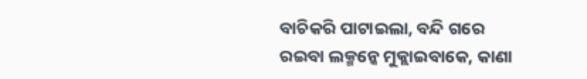ବାଚିକରି ପାଟାଇଲା, ବନ୍ଦି ଗରେ ରଇବା ଲକ୍ମନ୍କେ ମୁକ୍ଲାଇବାକେ, କାଣା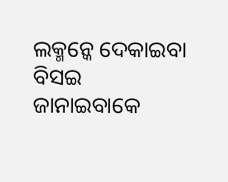ଲକ୍ମନ୍କେ ଦେକାଇବା ବିସଇ ଜାନାଇବାକେ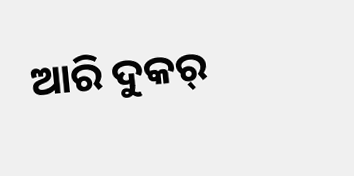ଆରି ଦୁକର୍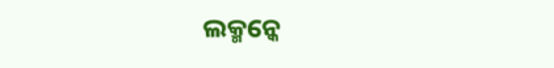ଲକ୍ମନ୍କେ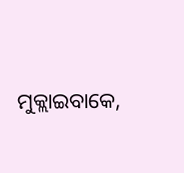ମୁକ୍ଲାଇବାକେ,